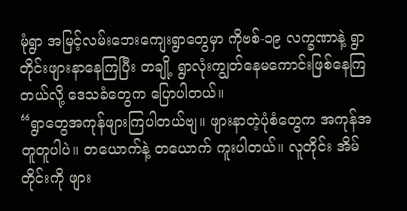မုံရွာ အမြင့်လမ်းဘေးကျေးရွာတွေမှာ ကိုဗစ်-၁၉ လက္ခဏာနဲ့ ရွာတိုင်းဖျားနာနေကြပြီး တချို့ ရွာလုံးကျွတ်နေမကောင်းဖြစ်နေကြတယ်လို့ ဒေသခံတွေက ပြောပါတယ်။
“ရွာတွေအကုန်ဖျားကြပါတယ်ဗျ။ ဖျားနာတဲ့ပုံစံတွေက အကုန်အတူတူပါပဲ။ တယောက်နဲ့ တယောက် ကူးပါတယ်။ လူတိုင်း အိမ်တိုင်းကို ဖျား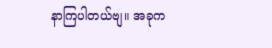နာကြပါတယ်ဗျ။ အခုက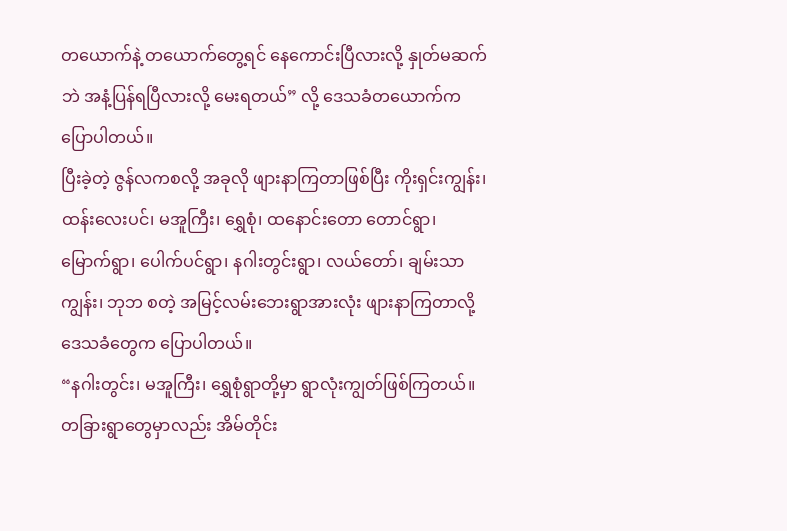တယောက်နဲ့ တယောက်တွေ့ရင် နေကောင်းပြီလားလို့ နှုတ်မဆက်ဘဲ အနံ့ပြန်ရပြီလားလို့ မေးရတယ်” လို့ ဒေသခံတယောက်က ပြောပါတယ်။
ပြီးခဲ့တဲ့ ဇွန်လကစလို့ အခုလို ဖျားနာကြတာဖြစ်ပြီး ကိုးရှင်းကျွန်း၊ ထန်းလေးပင်၊ မအူကြီး၊ ရွှေစုံ၊ ထနောင်းတော တောင်ရွာ၊ မြောက်ရွာ၊ ပေါက်ပင်ရွာ၊ နဂါးတွင်းရွာ၊ လယ်တော်၊ ချမ်းသာကျွန်း၊ ဘုဘ စတဲ့ အမြင့်လမ်းဘေးရွာအားလုံး ဖျားနာကြတာလို့ ဒေသခံတွေက ပြောပါတယ်။
“နဂါးတွင်း၊ မအူကြီး၊ ရွှေစုံရွာတို့မှာ ရွာလုံးကျွတ်ဖြစ်ကြတယ်။ တခြားရွာတွေမှာလည်း အိမ်တိုင်း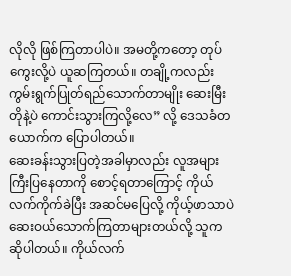လိုလို ဖြစ်ကြတာပါပဲ။ အမတို့ကတော့ တုပ်ကွေးလို့ပဲ ယူဆကြတယ်။ တချို့ကလည်း ကွမ်းရွက်ပြုတ်ရည်သောက်တာမျိုး ဆေးမြီးတိုနဲ့ပဲ ကောင်းသွားကြလို့လေ” လို့ ဒေသခံတယောက်က ပြောပါတယ်။
ဆေးခန်းသွားပြတဲ့အခါမှာလည်း လူအများကြီးပြနေတာကို စောင့်ရတာကြောင့် ကိုယ်လက်ကိုက်ခဲပြီး အဆင်မပြေလို့ ကိုယ့်ဖာသာပဲ ဆေးဝယ်သောက်ကြတာများတယ်လို့ သူက ဆိုပါတယ်။ ကိုယ်လက်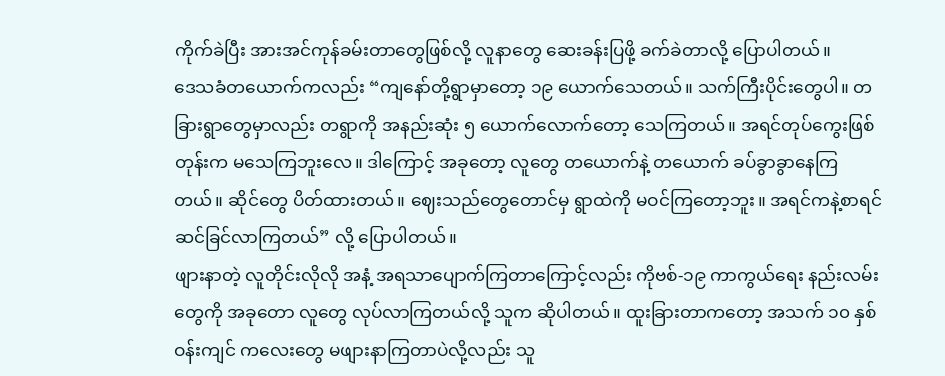ကိုက်ခဲပြီး အားအင်ကုန်ခမ်းတာတွေဖြစ်လို့ လူနာတွေ ဆေးခန်းပြဖို့ ခက်ခဲတာလို့ ပြောပါတယ်။
ဒေသခံတယောက်ကလည်း “ကျနော်တို့ရွာမှာတော့ ၁၉ ယောက်သေတယ်။ သက်ကြီးပိုင်းတွေပါ။ တခြားရွာတွေမှာလည်း တရွာကို အနည်းဆုံး ၅ ယောက်လောက်တော့ သေကြတယ်။ အရင်တုပ်ကွေးဖြစ်တုန်းက မသေကြဘူးလေ။ ဒါကြောင့် အခုတော့ လူတွေ တယောက်နဲ့ တယောက် ခပ်ခွာခွာနေကြတယ်။ ဆိုင်တွေ ပိတ်ထားတယ်။ ဈေးသည်တွေတောင်မှ ရွာထဲကို မဝင်ကြတော့ဘူး။ အရင်ကနဲ့စာရင် ဆင်ခြင်လာကြတယ်” လို့ ပြောပါတယ်။
ဖျားနာတဲ့ လူတိုင်းလိုလို အနံ့ အရသာပျောက်ကြတာကြောင့်လည်း ကိုဗစ်-၁၉ ကာကွယ်ရေး နည်းလမ်းတွေကို အခုတော လူတွေ လုပ်လာကြတယ်လို့ သူက ဆိုပါတယ်။ ထူးခြားတာကတော့ အသက် ၁၀ နှစ်ဝန်းကျင် ကလေးတွေ မဖျားနာကြတာပဲလို့လည်း သူ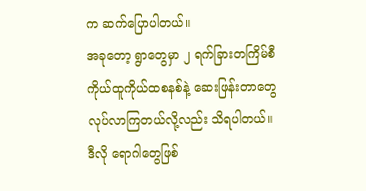က ဆက်ပြောပါတယ်။
အခုတော့ ရွာတွေမှာ ၂ ရက်ခြားတကြိမ်စီ ကိုယ်ထူကိုယ်ထစနစ်နဲ့ ဆေးဖြန်းတာတွေ လုပ်လာကြတယ်လို့လည်း သိရပါတယ်။
ဒီလို ရောဂါတွေဖြစ်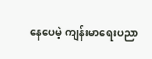နေပေမဲ့ ကျန်းမာရေးပညာ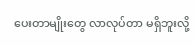ပေးတာမျိုးတွေ လာလုပ်တာ မရှိဘူးလို့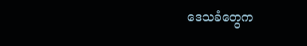ဒေသခံတွေက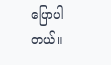ပြောပါတယ်။